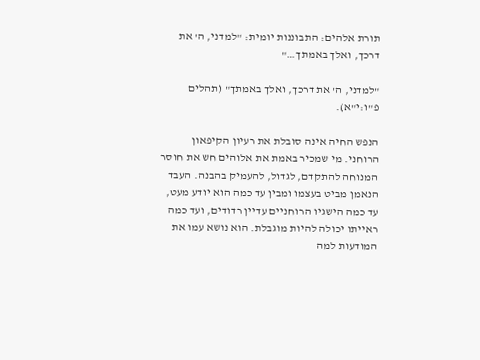תורת אלהים: התבוננות יומית: "למדני, ה' את דרכך, ואלך באמתך…"

"למדני, ה' את דרכך, ואלך באמתך" (תהלים פ"ו:י"א).

הנפש החיה אינה סובלת את רעיון הקיפאון הרוחני. מי שמכיר באמת את אלוהים חש את חוסר המנוחה להתקדם, לגדול, להעמיק בהבנה. העבד הנאמן מביט בעצמו ומבין עד כמה הוא יודע מעט, עד כמה הישגיו הרוחניים עדיין רדודים, ועד כמה ראייתו יכולה להיות מוגבלת. הוא נושא עמו את המודעות למה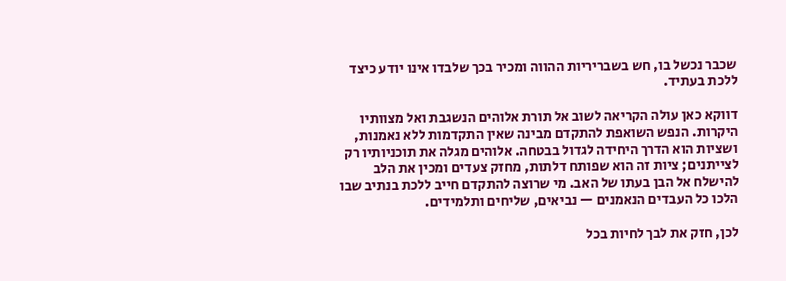שכבר נכשל בו, חש בשבריריות ההווה ומכיר בכך שלבדו אינו יודע כיצד ללכת בעתיד.

דווקא כאן עולה הקריאה לשוב אל תורת אלוהים הנשגבת ואל מצוותיו היקרות. הנפש השואפת להתקדם מבינה שאין התקדמות ללא נאמנות, ושציות הוא הדרך היחידה לגדול בבטחה. אלוהים מגלה את תוכניותיו רק לצייתנים; ציות זה הוא שפותח דלתות, מחזק צעדים ומכין את הלב להישלח אל הבן בעתו של האב. מי שרוצה להתקדם חייב ללכת בנתיב שבו הלכו כל העבדים הנאמנים — נביאים, שליחים ותלמידים.

לכן, חזק את לבך לחיות בכל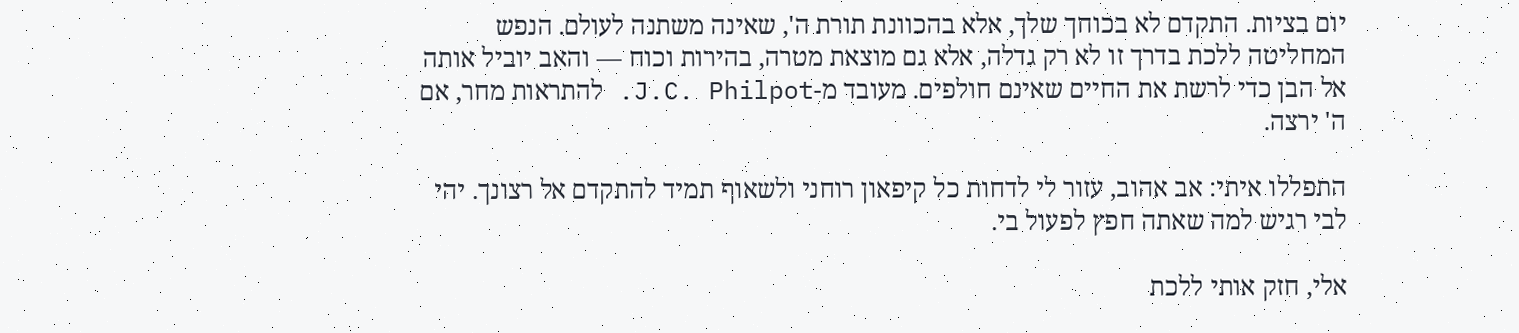יום בציות. התקדם לא בכוחך שלך, אלא בהכוונת תורת ה', שאינה משתנה לעולם. הנפש המחליטה ללכת בדרך זו לא רק גדלה, אלא גם מוצאת מטרה, בהירות וכוח — והאב יוביל אותה אל הבן כדי לרשת את החיים שאינם חולפים. מעובד מ-J.C. Philpot. להתראות מחר, אם ה' ירצה.

התפללו איתי: אב אהוב, עזור לי לדחות כל קיפאון רוחני ולשאוף תמיד להתקדם אל רצונך. יהי לבי רגיש למה שאתה חפץ לפעול בי.

אלי, חזק אותי ללכת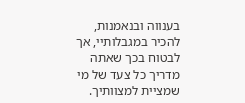בענווה ובנאמנות, להכיר במגבלותיי, אך לבטוח בכך שאתה מדריך כל צעד של מי שמציית למצוותיך.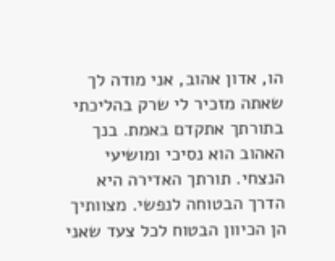הו, אדון אהוב, אני מודה לך שאתה מזכיר לי שרק בהליכתי בתורתך אתקדם באמת. בנך האהוב הוא נסיכי ומושיעי הנצחי. תורתך האדירה היא הדרך הבטוחה לנפשי. מצוותיך הן הכיוון הבטוח לכל צעד שאני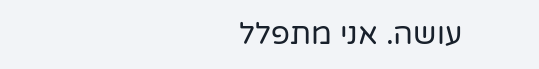עושה. אני מתפלל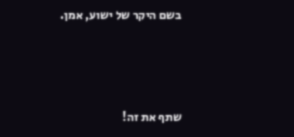בשם היקר של ישוע, אמן.



שתף את זה!